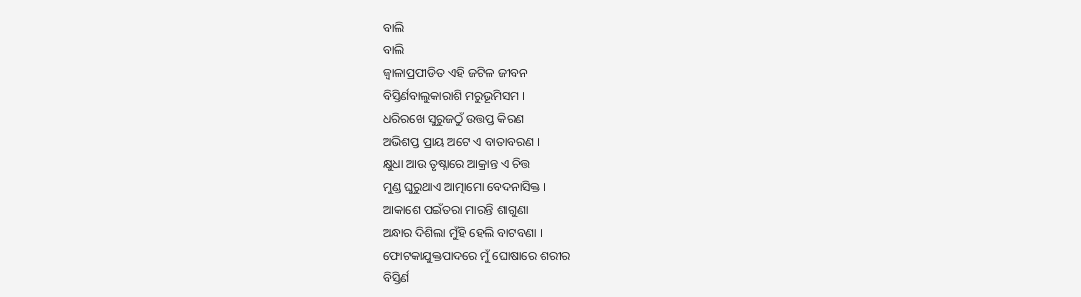ବାଲି
ବାଲି
ଜ୍ୱାଳାପ୍ରପୀଡିତ ଏହି ଜଟିଳ ଜୀବନ
ବିସ୍ତିର୍ଣବାଲୁକାରାଶି ମରୁଭୂମିସମ ।
ଧରିରଖେ ସୁରୁଜଠୁଁ ଉତ୍ତପ୍ତ କିରଣ
ଅଭିଶପ୍ତ ପ୍ରାୟ ଅଟେ ଏ ବାତାବରଣ ।
କ୍ଷୁଧା ଆଉ ତୃଷ୍ନାରେ ଆକ୍ରାନ୍ତ ଏ ଚିତ୍ତ
ମୁଣ୍ଡ ଘୁରୁଥାଏ ଆତ୍ମାମୋ ବେଦନାସିକ୍ତ ।
ଆକାଶେ ପଇଁତରା ମାରନ୍ତି ଶାଗୁଣା
ଅନ୍ଧାର ଦିଶିଲା ମୁଁହି ହେଲି ବାଟବଣା ।
ଫୋଟକାଯୁକ୍ତପାଦରେ ମୁଁ ଘୋଷାରେ ଶରୀର
ବିସ୍ତିର୍ଣ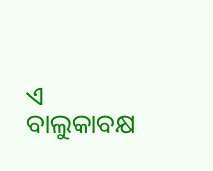ଏ ବାଲୁକାବକ୍ଷ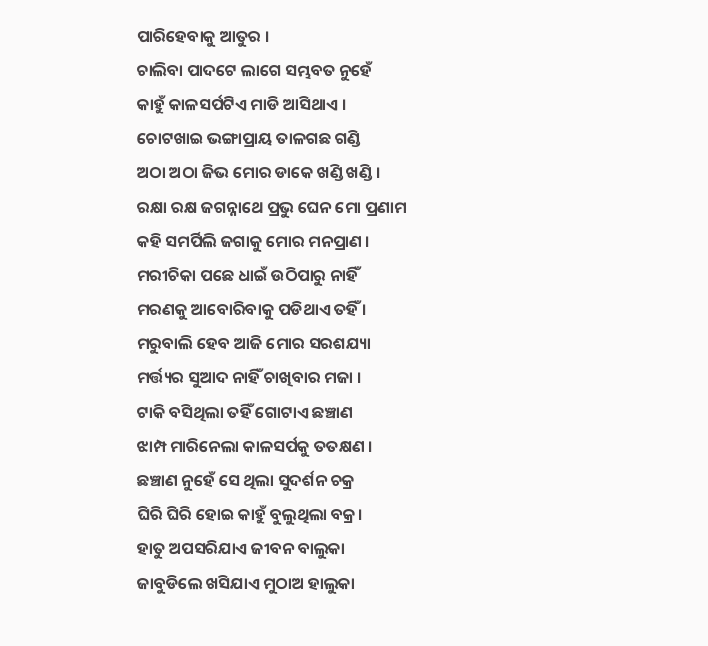ପାରିହେବାକୁ ଆତୁର ।
ଚାଲିବା ପାଦଟେ ଲାଗେ ସମ୍ଭବତ ନୁହେଁ
କାହୁଁ କାଳସର୍ପଟିଏ ମାଡି ଆସିଥାଏ ।
ଚୋଟଖାଇ ଭଙ୍ଗାପ୍ରାୟ ତାଳଗଛ ଗଣ୍ଡି
ଅଠା ଅଠା ଜିଭ ମୋର ଡାକେ ଖଣ୍ଡି ଖଣ୍ଡି ।
ରକ୍ଷା ରକ୍ଷ ଜଗନ୍ନାଥେ ପ୍ରଭୁ ଘେନ ମୋ ପ୍ରଣାମ
କହି ସମର୍ପିଲି ଜଗାକୁ ମୋର ମନପ୍ରାଣ ।
ମରୀଚିକା ପଛେ ଧାଇଁ ଉଠିପାରୁ ନାହିଁ
ମରଣକୁ ଆବୋରିବାକୁ ପଡିଥାଏ ତହିଁ ।
ମରୁବାଲି ହେବ ଆଜି ମୋର ସରଶଯ୍ୟା
ମର୍ତ୍ତ୍ୟର ସୁଆଦ ନାହିଁ ଚାଖିବାର ମଜା ।
ଟାକି ବସିଥିଲା ତହିଁ ଗୋଟାଏ ଛଞ୍ଚାଣ
ଝାମ୍ପ ମାରିନେଲା କାଳସର୍ପକୁ ତତକ୍ଷଣ ।
ଛଞ୍ଚାଣ ନୁହେଁ ସେ ଥିଲା ସୁଦର୍ଶନ ଚକ୍ର
ଘିରି ଘିରି ହୋଇ କାହୁଁ ବୁଲୁଥିଲା ବକ୍ର।
ହାତୁ ଅପସରିଯାଏ ଜୀବନ ବାଲୁକା
ଜାବୁଡିଲେ ଖସିଯାଏ ମୁଠାଅ ହାଲୁକା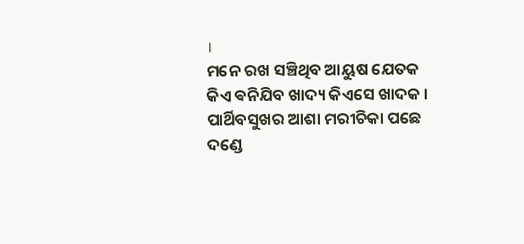।
ମନେ ରଖ ସଞ୍ଚିଥିବ ଆୟୁଷ ଯେତକ
କିଏ ଵନିଯିବ ଖାଦ୍ୟ କିଏସେ ଖାଦକ ।
ପାର୍ଥିବସୁଖର ଆଶା ମରୀଚିକା ପଛେ
ଦଣ୍ଡେ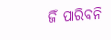ଜିଁ ପାରିବନି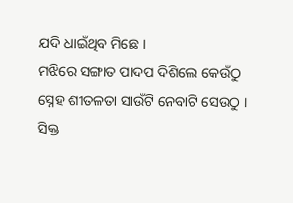ଯଦି ଧାଇଁଥିବ ମିଛେ ।
ମଝିରେ ସଙ୍ଗାତ ପାଦପ ଦିଶିଲେ କେଉଁଠୁ
ସ୍ନେହ ଶୀତଳତା ସାଉଁଟି ନେବାଟି ସେଉଠୁ ।
ସିକ୍ତ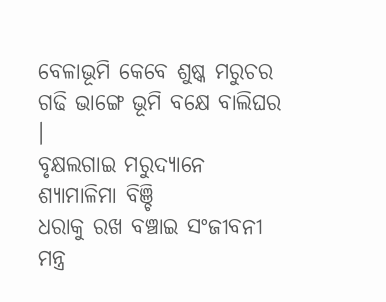ବେଳାଭୂମି କେବେ ଶୁଷ୍କ ମରୁଚର
ଗଢି ଭାଙ୍ଗେ ଭୂମି ବକ୍ଷେ ବାଲିଘର ।
ବୃକ୍ଷଲଗାଇ ମରୁଦ୍ୟାନେ ଶ୍ୟାମାଳିମା ବିଞ୍ଚି
ଧରାକୁ ରଖ ବଞ୍ଚାଇ ସଂଜୀବନୀ ମନ୍ତ୍ର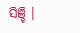ସିଞ୍ଚି ।